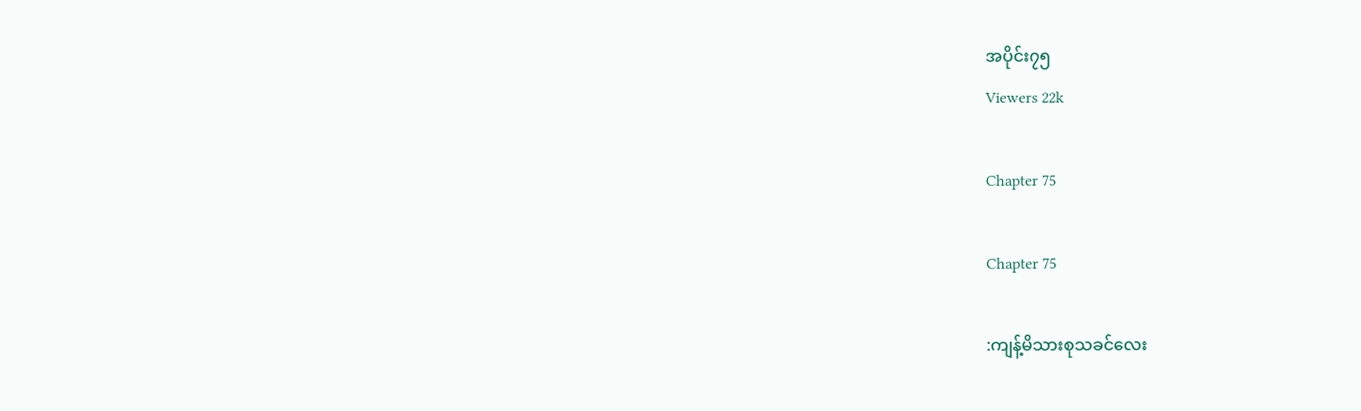အပိုင်း၇၅
Viewers 22k

Chapter 75

Chapter 75

:ကျန့်မိသားစုသခင်လေး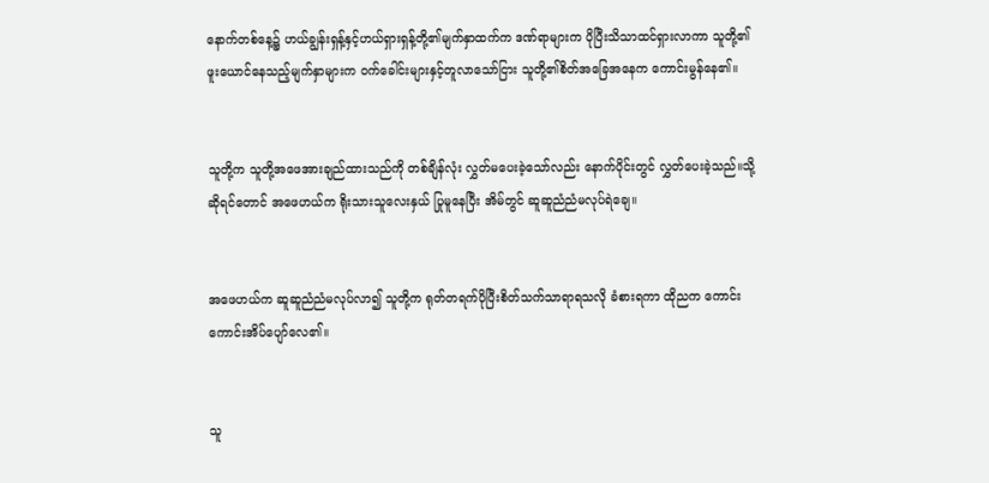နောက်တစ်နေ့၌ ဟယ်ချွန်းရှန့်နှင့်ဟယ်ရှားရှန့်တို့၏မျက်နှာထက်က ဒဏ်ရာများက ပိုပြီးသိသာထင်ရှားလာကာ သူတို့၏ဖူးယောင်နေသည့်မျက်နှာများက ဝက်ခေါင်းများနှင့်တူလာသော်ငြား သူတို့၏စိတ်အခြေအနေက ကောင်းမွန်နေ၏။


သူတို့က သူတို့အဖေအားချည်ထားသည်ကို တစ်ချိန်လုံး လွှတ်မပေးခဲ့သော်လည်း နောက်ပိုင်းတွင် လွှတ်ပေးခဲ့သည်။သို့ဆိုရင်တောင် အဖေဟယ်က ရိုးသားသူလေးနှယ် ပြုမူနေပြီး အိမ်တွင် ဆူဆူညံညံမလုပ်ရဲချေ။


အဖေဟယ်က ဆူဆူညံညံမလုပ်လာ၍ သူတို့က ရုတ်တရက်ပိုပြီးစိတ်သက်သာရာရသလို ခံစားရကာ ထိုညက ကောင်းကောင်းအိပ်ပျော်လေ၏။


သူ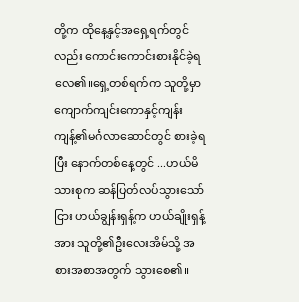တို့က ထိုနေ့နှင့်အရှေ့ရက်တွင်လည်း ကောင်းကောင်းစားနိုင်ခဲ့ရလေ၏။ရှေ့တစ်ရက်က သူတို့မှာ ကျောက်ကျင်းကောနှင့်ကျန်းကျန့်၏မင်္ဂလာဆောင်တွင် စားခဲ့ရပြီး နောက်တစ်နေ့တွင် ...ဟယ်မိသားစုက ဆန်ပြတ်လပ်သွားသော်ငြား ဟယ်ချွန်းရှန့်က ဟယ်ချိုးရှန့်အား သူတို့၏ဦးလေးအိမ်သို့ အစားအစာအတွက် သွားစေ၏။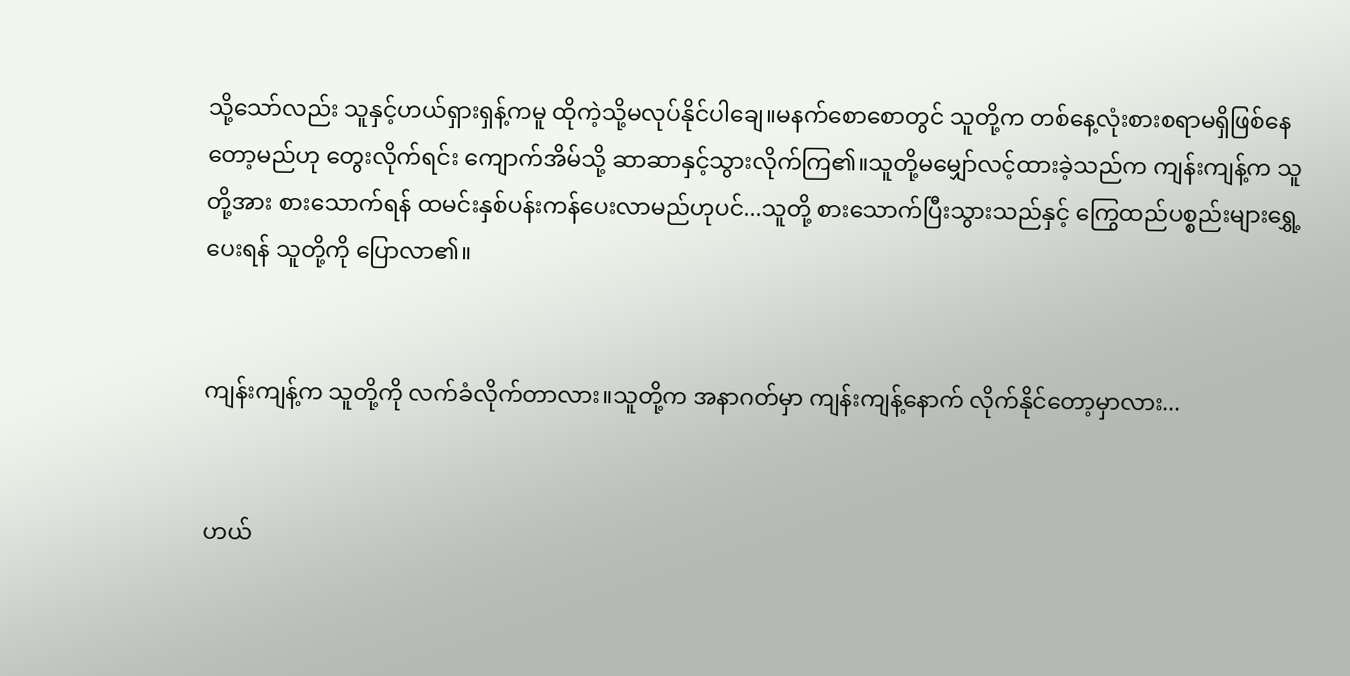သို့သော်လည်း သူနှင့်ဟယ်ရှားရှန့်ကမူ ထိုကဲ့သို့မလုပ်နိုင်ပါချေ။မနက်စောစောတွင် သူတို့က တစ်နေ့လုံးစားစရာမရှိဖြစ်နေတော့မည်ဟု တွေးလိုက်ရင်း ကျောက်အိမ်သို့ ဆာဆာနှင့်သွားလိုက်ကြ၏။သူတို့မမျှော်လင့်ထားခဲ့သည်က ကျန်းကျန့်က သူတို့အား စားသောက်ရန် ထမင်းနှစ်ပန်းကန်ပေးလာမည်ဟုပင်...သူတို့ စားသောက်ပြီးသွားသည်နှင့် ကြွေထည်ပစ္စည်းများရွှေ့ပေးရန် သူတို့ကို ပြောလာ၏။


ကျန်းကျန့်က သူတို့ကို လက်ခံလိုက်တာလား။သူတို့က အနာဂတ်မှာ ကျန်းကျန့်နောက် လိုက်နိုင်တော့မှာလား...


ဟယ်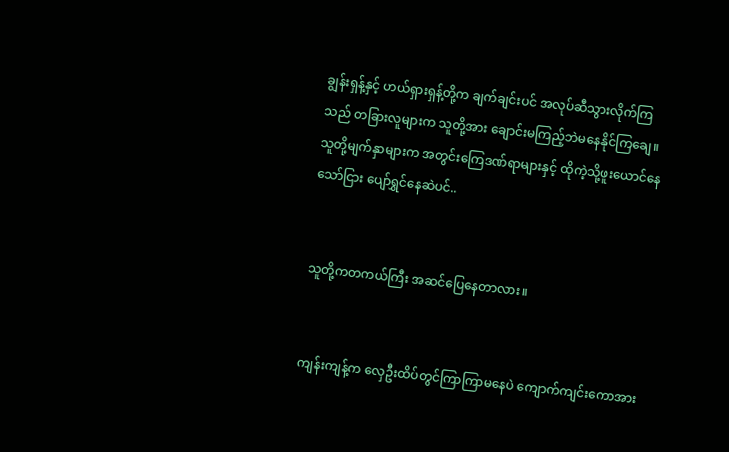ချွန်းရှန့်နှင့် ဟယ်ရှားရှန့်တို့က ချက်ချင်းပင် အလုပ်ဆီသွားလိုက်ကြသည် တခြားလူများက သူတို့အား ချောင်းမကြည့်ဘဲမနေနိုင်ကြချေ။သူတို့မျက်နှာများက အတွင်းကြေဒဏ်ရာများနှင့် ထိုကဲ့သို့ဖူးယောင်နေသော်ငြား ပျော်ရွှင်နေဆဲပင်..


သူတို့ကတကယ်ကြီး အဆင်ပြေနေတာလား။


ကျန်းကျန့်က လှေဦးထိပ်တွင်ကြာကြာမနေပဲ ကျောက်ကျင်းကောအား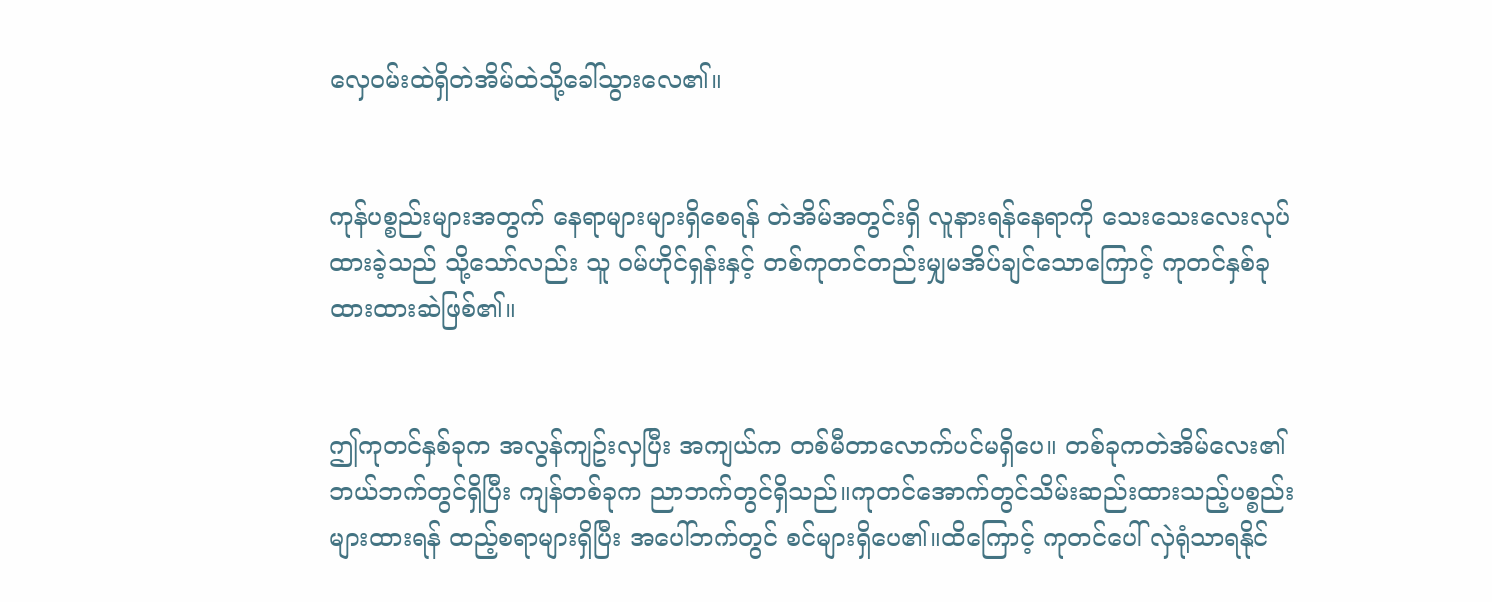လှေဝမ်းထဲရှိတဲအိမ်ထဲသို့ခေါ်သွားလေ၏။


ကုန်ပစ္စည်းများအတွက် နေရာများများရှိစေရန် တဲအိမ်အတွင်းရှိ လူနားရန်နေရာကို သေးသေးလေးလုပ်ထားခဲ့သည် သို့သော်လည်း သူ ဝမ်ဟိုင်ရှန်းနှင့် တစ်ကုတင်တည်းမျှမအိပ်ချင်သောကြောင့် ကုတင်နှစ်ခုထားထားဆဲဖြစ်၏။


ဤကုတင်နှစ်ခုက အလွန်ကျဥ်းလှပြီး အကျယ်က တစ်မီတာလောက်ပင်မရှိပေ။ တစ်ခုကတဲအိမ်လေး၏ဘယ်ဘက်တွင်ရှိပြီး ကျန်တစ်ခုက ညာဘက်တွင်ရှိသည်။ကုတင်အောက်တွင်သိမ်းဆည်းထားသည့်ပစ္စည်းများထားရန် ထည့်စရာများရှိပြီး အပေါ်ဘက်တွင် စင်များရှိပေ၏။ထိကြောင့် ကုတင်ပေါ် လှဲရုံသာရနိုင်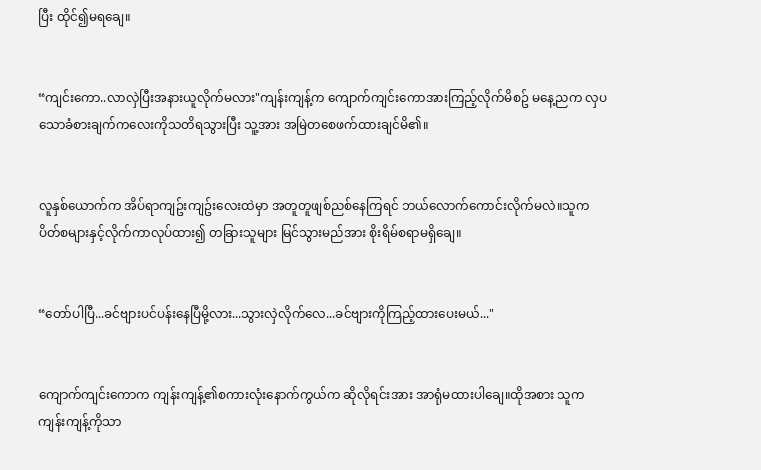ပြီး ထိုင်၍မရချေ။


“ကျင်းကော..လာလှဲပြီးအနားယူလိုက်မလား"ကျန်းကျန့်က ကျောက်ကျင်းကောအားကြည့်လိုက်မိစဥ် မနေ့ညက လှပသောခံစားချက်ကလေးကိုသတိရသွားပြီး သူ့အား အမြဲတစေဖက်ထားချင်မိ၏။


လူနှစ်ယောက်က အိပ်ရာကျဥ်းကျဥ်းလေးထဲမှာ အတူတူဖျစ်ညစ်နေကြရင် ဘယ်လောက်ကောင်းလိုက်မလဲ။သူက ပိတ်စများနှင့်လိုက်ကာလုပ်ထား၍ တခြားသူများ မြင်သွားမည်အား စိုးရိမ်စရာမရှိချေ။


“တော်ပါပြီ...ခင်ဗျားပင်ပန်းနေပြီမို့လား...သွားလှဲလိုက်လေ...ခင်ဗျားကိုကြည့်ထားပေးမယ်..."


ကျောက်ကျင်းကောက ကျန်းကျန့်၏စကားလုံးနောက်ကွယ်က ဆိုလိုရင်းအား အာရုံမထားပါချေ။ထိုအစား သူက ကျန်းကျန့်ကိုသာ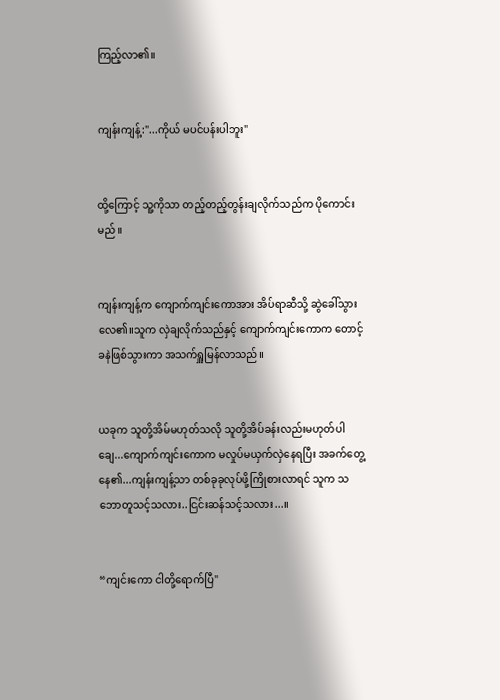ကြည့်လာ၏။


ကျန်းကျန့်:"...ကိုယ် မပင်ပန်းပါဘူး"


ထို့ကြောင့် သူ့ကိုသာ တည့်တည့်တွန်းချလိုက်သည်က ပိုကောင်းမည်။


ကျန်းကျန့်က ကျောက်ကျင်းကောအား အိပ်ရာဆီသို့ ဆွဲခေါ်သွားလေ၏။သူက လှဲချလိုက်သည်နှင့် ကျောက်ကျင်းကောက တောင့်ခနဲဖြစ်သွားကာ အသက်ရှူမြန်လာသည်။


ယခုက သူတို့အိမ်မဟုတ်သလို သူတို့အိပ်ခန်းလည်းမဟုတ်ပါချေ...ကျောက်ကျင်းကောက မလှုပ်မယှက်လှဲနေရပြီး အခက်တွေ့နေ၏...ကျန်းကျန့်သာ တစ်ခုခုလုပ်ဖို့ကြိုစားလာရင် သူက သဘောတူသင့်သလား..ငြင်းဆန်သင့်သလား...။


“ကျင်းကော ငါတို့ရောက်ပြီ"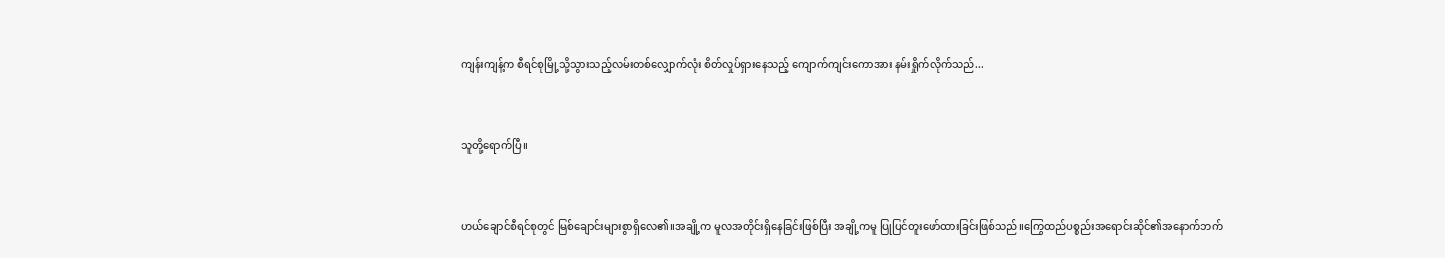ကျန်းကျန့်က စီရင်စုမြို့သို့သွားသည့်လမ်းတစ်လျှောက်လုံး စိတ်လှုပ်ရှားနေသည့် ကျောက်ကျင်းကောအား နမ်းရှိုက်လိုက်သည်...


သူတို့ရောက်ပြီ။


ဟယ်ချောင်စီရင်စုတွင် မြစ်ချောင်းများစွာရှိလေ၏။အချို့က မူလအတိုင်းရှိနေခြင်းဖြစ်ပြီး အချို့ကမူ ပြုပြင်တူးဖော်ထားခြင်းဖြစ်သည်။ကြွေထည်ပစ္စည်းအရောင်းဆိုင်၏အနောက်ဘက်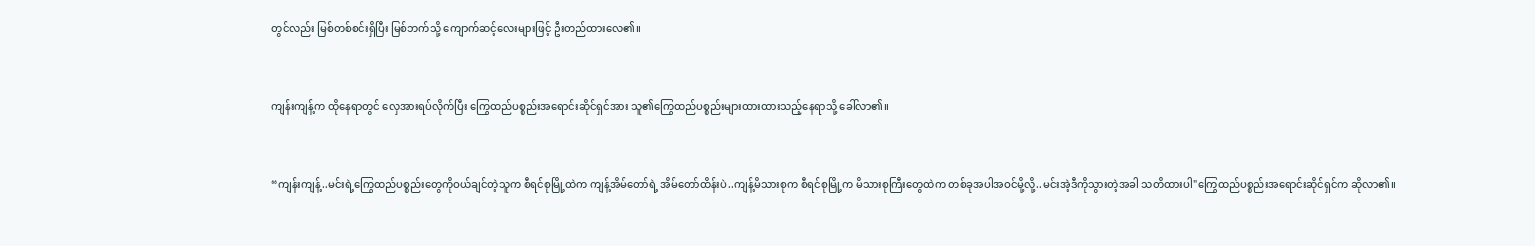တွင်လည်း မြစ်တစ်စင်းရှိပြီး မြစ်ဘက်သို့ ကျောက်ဆင့်လေးများဖြင့် ဦးတည်ထားလေ၏။


ကျန်းကျန့်က ထိုနေရာတွင် လှေအားရပ်လိုက်ပြီး ကြွေထည်ပစ္စည်းအရောင်းဆိုင်ရှင်အား သူ၏ကြွေထည်ပစ္စည်းများထားထားသည့်နေရာသို့ ခေါ်လာ၏။


“ကျန်းကျန့်..မင်းရဲ့ကြွေထည်ပစ္စည်းတွေကိုဝယ်ချင်တဲ့သူက စီရင်စုမြို့ထဲက ကျန့်အိမ်တော်ရဲ့ အိမ်တော်ထိန်းပဲ..ကျန့်မိသားစုက စီရင်စုမြို့က မိသားစုကြီးတွေထဲက တစ်ခုအပါအဝင်မို့လို့..မင်းအဲ့ဒီကိုသွားတဲ့အခါ သတိထားပါ"ကြွေထည်ပစ္စည်းအရောင်းဆိုင်ရှင်က ဆိုလာ၏။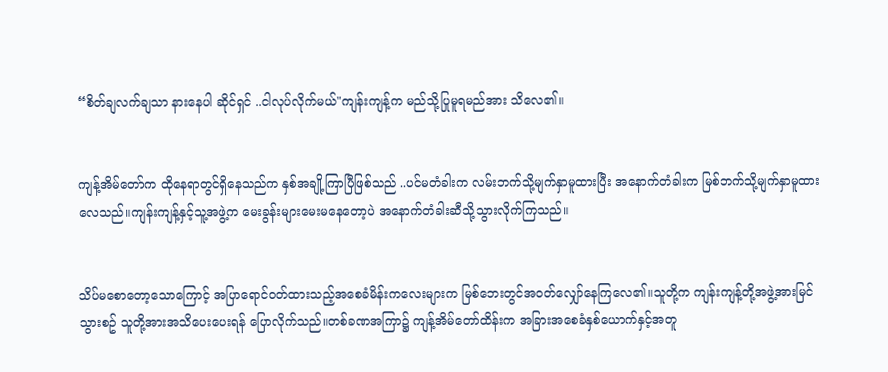“စိတ်ချလက်ချသာ နားနေပါ ဆိုင်ရှင် ..ငါလုပ်လိုက်မယ်"ကျန်းကျန့်က မည်သို့ပြုမူရမည်အား သိလေ၏။


ကျန့်အိမ်တော်က ထိုနေရာတွင်ရှိနေသည်က နှစ်အချို့ကြာပြီဖြစ်သည် ..ပင်မတံခါးက လမ်းဘက်သို့မျက်နှာမူထားပြီး အနောက်တံခါးက မြစ်ဘက်သို့မျက်နှာမူထားလေသည်။ကျန်းကျန့်နှင့်သူ့အဖွဲ့က မေးခွန်းများမေးမနေတော့ပဲ အနောက်တံခါးဆီသို့သွားလိုက်ကြသည်။


သိပ်မစောတော့သောကြောင့် အပြာရောင်ဝတ်ထားသည့်အစေခံမိန်းကလေးများက မြစ်ဘေးတွင်အဝတ်လျှော်နေကြလေ၏။သူတို့က ကျန်းကျန့်တို့အဖွဲ့အားမြင်သွားစဥ် သူတို့အားအသိပေးပေးရန် ပြောလိုက်သည်။တစ်ခဏအကြာ၌ ကျန့်အိမ်တော်ထိန်းက အခြားအစေခံနှစ်ယောက်နှင့်အတူ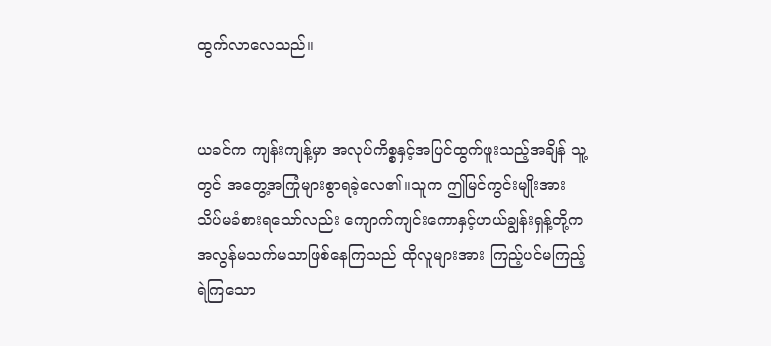ထွက်လာလေသည်။


ယခင်က ကျန်းကျန့်မှာ အလုပ်ကိစ္စနှင့်အပြင်ထွက်ဖူးသည့်အချိန် သူ့တွင် အတွေ့အကြုံများစွာရခဲ့လေ၏။သူက ဤမြင်ကွင်းမျိုးအား သိပ်မခံစားရသော်လည်း ကျောက်ကျင်းကောနှင့်ဟယ်ချွန်းရှန့်တို့က အလွန်မသက်မသာဖြစ်နေကြသည် ထိုလူများအား ကြည့်ပင်မကြည့်ရဲကြသော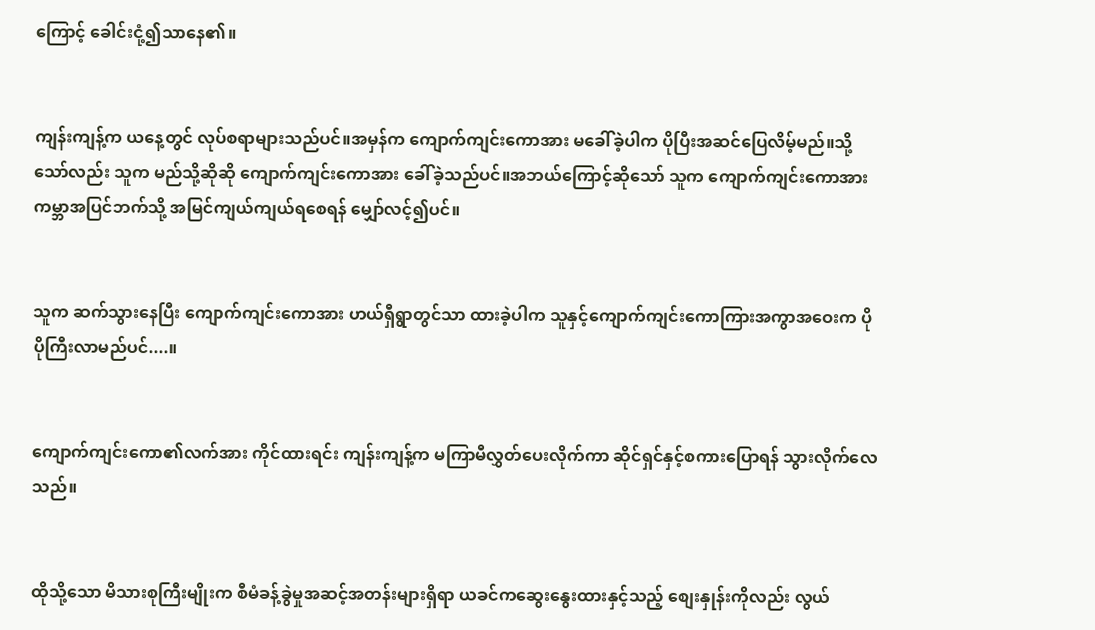ကြောင့် ခေါင်းငုံ့၍သာနေ၏။


ကျန်းကျန့်က ယနေ့တွင် လုပ်စရာများသည်ပင်။အမှန်က ကျောက်ကျင်းကောအား မခေါ်ခဲ့ပါက ပိုပြီးအဆင်ပြေလိမ့်မည်။သို့သော်လည်း သူက မည်သို့ဆိုဆို ကျောက်ကျင်းကောအား ခေါ်ခဲ့သည်ပင်။အဘယ်ကြောင့်ဆိုသော် သူက ကျောက်ကျင်းကောအား ကမ္ဘာအပြင်ဘက်သို့ အမြင်ကျယ်ကျယ်ရစေရန် မျှော်လင့်၍ပင်။


သူက ဆက်သွားနေပြီး ကျောက်ကျင်းကောအား ဟယ်ရှီရွာတွင်သာ ထားခဲ့ပါက သူနှင့်ကျောက်ကျင်းကောကြားအကွာအဝေးက ပိုပိုကြီးလာမည်ပင်....။


ကျောက်ကျင်းကော၏လက်အား ကိုင်ထားရင်း ကျန်းကျန့်က မကြာမီလွှတ်ပေးလိုက်ကာ ဆိုင်ရှင်နှင့်စကားပြောရန် သွားလိုက်လေသည်။


ထိုသို့သော မိသားစုကြီးမျိုးက စီမံခန့်ခွဲမှုအဆင့်အတန်းများရှိရာ ယခင်ကဆွေးနွေးထားနှင့်သည့် စျေးနှုန်းကိုလည်း လွယ်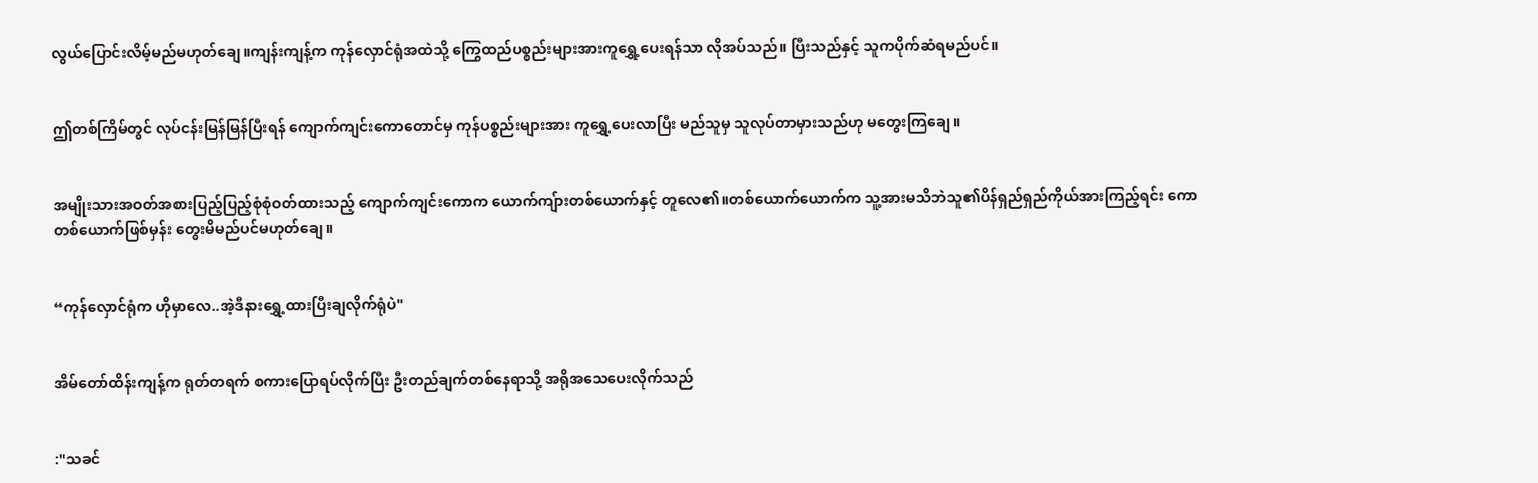လွယ်ပြောင်းလိမ့်မည်မဟုတ်ချေ။ကျန်းကျန့်က ကုန်လှောင်ရုံအထဲသို့ ကြွေထည်ပစ္စည်းများအားကူရွှေ့ပေးရန်သာ လိုအပ်သည်။ ပြီးသည်နှင့် သူကပိုက်ဆံရမည်ပင်။


ဤတစ်ကြိမ်တွင် လုပ်ငန်းမြန်မြန်ပြီးရန် ကျောက်ကျင်းကောတောင်မှ ကုန်ပစ္စည်းများအား ကူရွှေ့ပေးလာပြီး မည်သူမှ သူလုပ်တာမှားသည်ဟု မတွေးကြချေ။


အမျိုးသားအဝတ်အစားပြည့်ပြည့်စုံစုံဝတ်ထားသည့် ကျောက်ကျင်းကောက ယောက်ကျ်ားတစ်ယောက်နှင့် တူလေ၏။တစ်ယောက်ယောက်က သူ့အားမသိဘဲသူ၏ပိန်ရှည်ရှည်ကိုယ်အားကြည့်ရင်း ကောတစ်ယောက်ဖြစ်မှန်း တွေးမိမည်ပင်မဟုတ်ချေ။


“ကုန်လှောင်ရုံက ဟိုမှာလေ..အဲ့ဒီနားရွှေ့ထားပြီးချလိုက်ရုံပဲ"


အိမ်တော်ထိန်းကျန့်က ရုတ်တရက် စကားပြောရပ်လိုက်ပြီး ဦးတည်ချက်တစ်နေရာသို့ အရိုအသေပေးလိုက်သည်


:"သခင်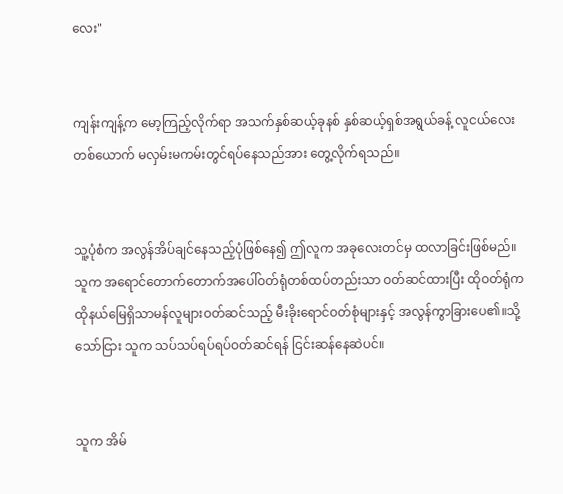လေး"


ကျန်းကျန့်က မော့ကြည့်လိုက်ရာ အသက်နှစ်ဆယ့်ခုနစ် နှစ်ဆယ့်ရှစ်အရွယ်ခန့် လူငယ်လေးတစ်ယောက် မလှမ်းမကမ်းတွင်ရပ်နေသည်အား တွေ့လိုက်ရသည်။


သူ့ပုံစံက အလွန်အိပ်ချင်နေသည့်ပုံဖြစ်နေ၍ ဤလူက အခုလေးတင်မှ ထလာခြင်းဖြစ်မည်။သူက အရောင်တောက်တောက်အပေါ်ဝတ်ရုံတစ်ထပ်တည်းသာ ဝတ်ဆင်ထားပြီး ထိုဝတ်ရုံက ထိုနယ်မြေရှိသာမန်လူများဝတ်ဆင်သည့် မီးခိုးရောင်ဝတ်စုံများနှင့် အလွန်ကွာခြားပေ၏။သို့သော်ငြား သူက သပ်သပ်ရပ်ရပ်ဝတ်ဆင်ရန် ငြင်းဆန်နေဆဲပင်။


သူက အိမ်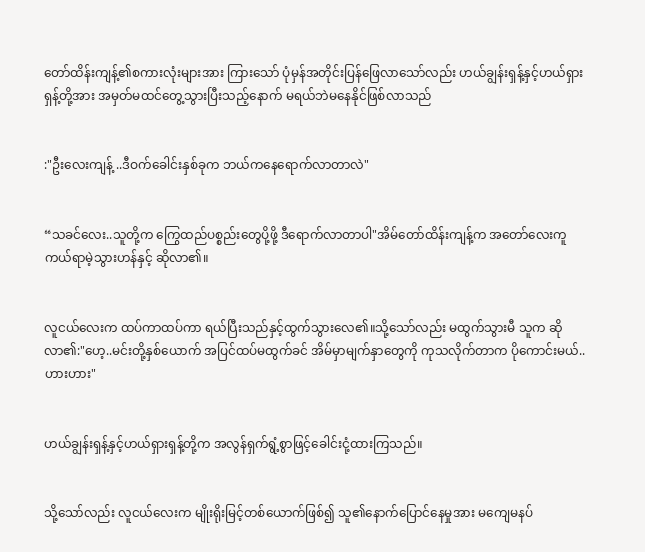တော်ထိန်းကျန့်၏စကားလုံးများအား ကြားသော် ပုံမှန်အတိုင်းပြန်ဖြေလာသော်လည်း ဟယ်ချွန်းရှန့်နှင့်ဟယ်ရှားရှန့်တို့အား အမှတ်မထင်တွေ့သွားပြီးသည့်နောက် မရယ်ဘဲမနေနိုင်ဖြစ်လာသည်


:"ဦးလေးကျန့် ..ဒီဝက်ခေါင်းနှစ်ခုက ဘယ်ကနေရောက်လာတာလဲ"


“သခင်လေး..သူတို့က ကြွေထည်ပစ္စည်းတွေပို့ဖို့ ဒီရောက်လာတာပါ"အိမ်တော်ထိန်းကျန့်က အတော်လေးကူကယ်ရာမဲ့သွားဟန်နှင့် ဆိုလာ၏။


လူငယ်လေးက ထပ်ကာထပ်ကာ ရယ်ပြီးသည်နှင့်ထွက်သွားလေ၏။သို့သော်လည်း မထွက်သွားမီ သူက ဆိုလာ၏:"ဟေ့..မင်းတို့နှစ်ယောက် အပြင်ထပ်မထွက်ခင် အိမ်မှာမျက်နှာတွေကို ကုသလိုက်တာက ပိုကောင်းမယ်..ဟားဟား"


ဟယ်ချွန်းရှန့်နှင့်ဟယ်ရှားရှန့်တို့က အလွန်ရှက်ရွံ့စွာဖြင့်ခေါင်းငုံ့ထားကြသည်။


သို့သော်လည်း လူငယ်လေးက မျိုးရိုးမြင့်တစ်ယောက်ဖြစ်၍ သူ၏နောက်ပြောင်နေမှုအား မကျေမနပ်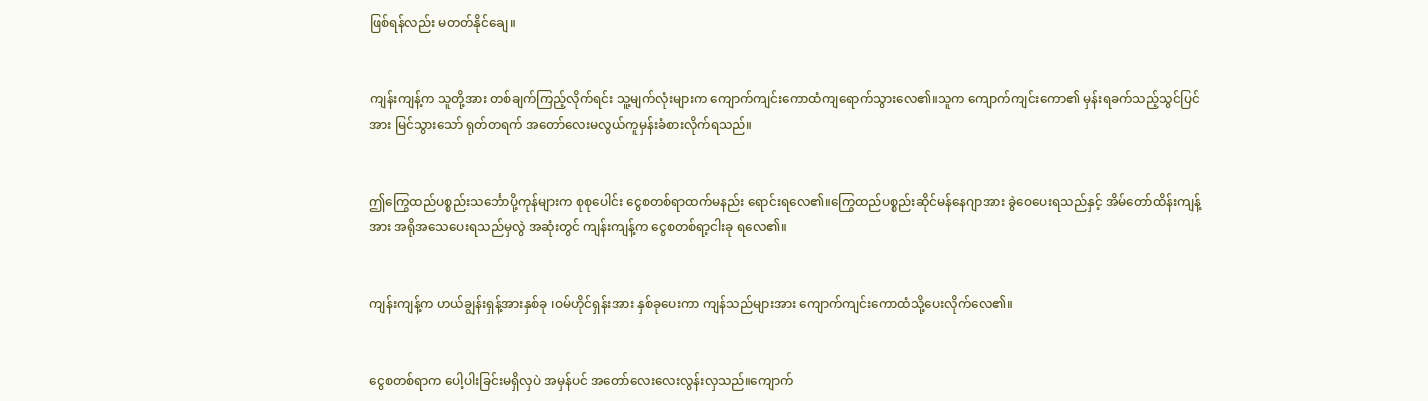ဖြစ်ရန်လည်း မတတ်နိုင်ချေ။


ကျန်းကျန့်က သူတို့အား တစ်ချက်ကြည့်လိုက်ရင်း သူ့မျက်လုံးများက ကျောက်ကျင်းကောထံကျရောက်သွားလေ၏။သူက ကျောက်ကျင်းကော၏ မှန်းရခက်သည့်သွင်ပြင်အား မြင်သွားသော် ရုတ်တရက် အတော်လေးမလွယ်ကူမှန်းခံစားလိုက်ရသည်။


ဤကြွေထည်ပစ္စည်းသင်္ဘောပို့ကုန်များက စုစုပေါင်း ငွေစတစ်ရာထက်မနည်း ရောင်းရလေ၏။ကြွေထည်ပစ္စည်းဆိုင်မန်နေဂျာအား ခွဲဝေပေးရသည်နှင့် အိမ်တော်ထိန်းကျန့်အား အရိုအသေပေးရသည်မှလွဲ အဆုံးတွင် ကျန်းကျန့်က ငွေစတစ်ရာ့ငါးခု ရလေ၏။


ကျန်းကျန့်က ဟယ်ချွန်းရှန့်အားနှစ်ခု ၊ဝမ်ဟိုင်ရှန်းအား နှစ်ခုပေးကာ ကျန်သည်များအား ကျောက်ကျင်းကောထံသို့ပေးလိုက်လေ၏။


ငွေစတစ်ရာက ပေါ့ပါးခြင်းမရှိလှပဲ အမှန်ပင် အတော်လေးလေးလွန်းလှသည်။ကျောက်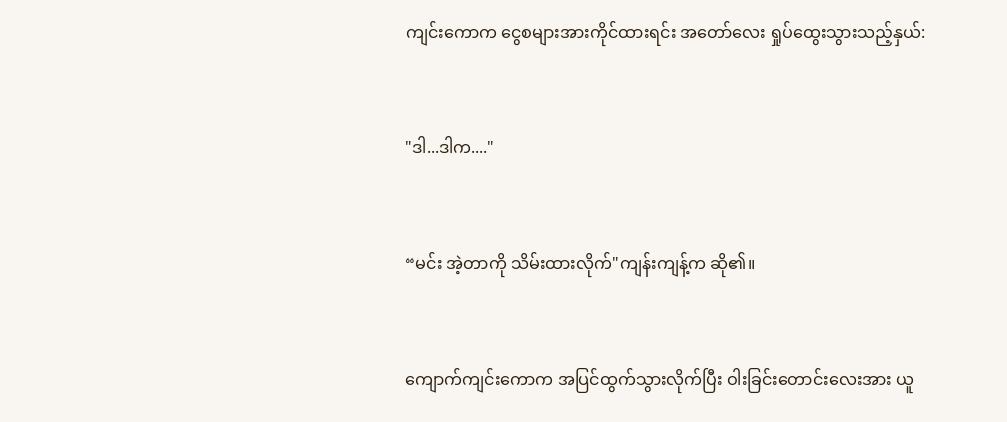ကျင်းကောက ငွေစများအားကိုင်ထားရင်း အတော်လေး ရှုပ်ထွေးသွားသည့်နှယ်:


"ဒါ...ဒါက...."


“မင်း အဲ့တာကို သိမ်းထားလိုက်"ကျန်းကျန့်က ဆို၏။


ကျောက်ကျင်းကောက အပြင်ထွက်သွားလိုက်ပြီး ဝါးခြင်းတောင်းလေးအား ယူ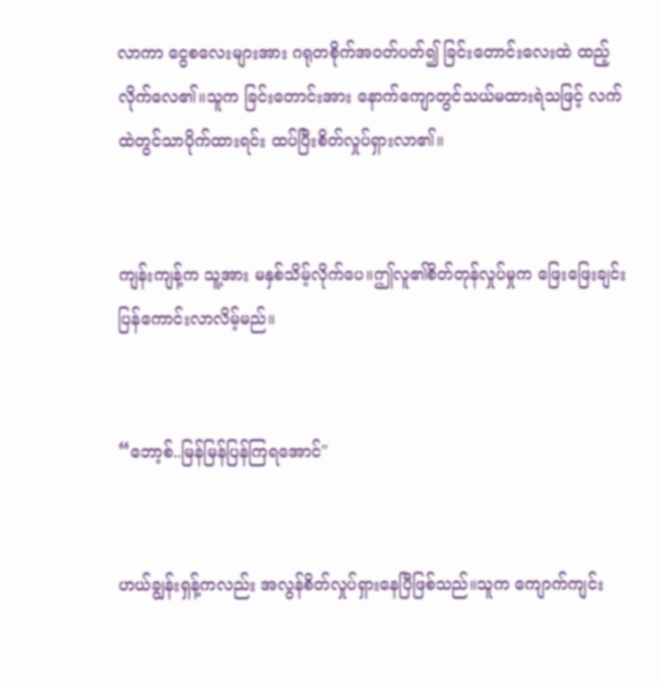လာကာ ငွေစလေးများအား ဂရုတစိုက်အဝတ်ပတ်၍ ခြင်းတောင်းလေးထဲ ထည့်လိုက်လေ၏။သူက ခြင်းတောင်းအား နောက်ကျောတွင်သယ်မထားရဲသဖြင့် လက်ထဲတွင်သာပိုက်ထားရင်း ထပ်ပြီးစိတ်လှုပ်ရှားလာ၏။


ကျန်းကျန့်က သူ့အား မနှစ်သိမ့်လိုက်ပေ။ဤလူ၏စိတ်တုန်လှုပ်မှုက ဖြေးဖြေးချင်းပြန်ကောင်းလာလိမ့်မည်။


“ဘော့စ်..မြန်မြန်ပြန်ကြရအောင်"


ဟယ်ချွန်းရှန့်ကလည်း အလွန်စိတ်လှုပ်ရှားနေပြီဖြစ်သည်။သူက ကျောက်ကျင်း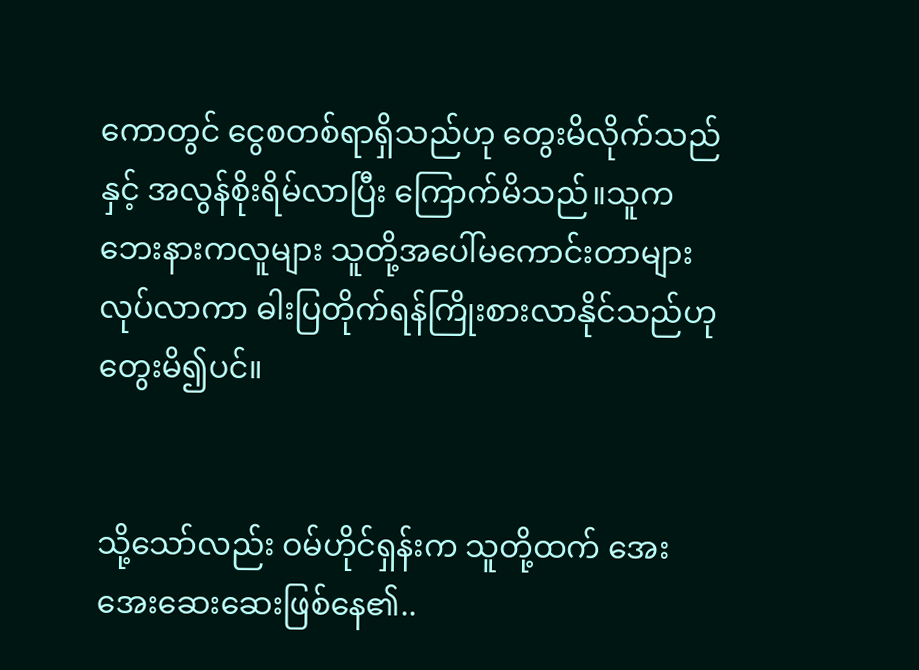ကောတွင် ငွေစတစ်ရာရှိသည်ဟု တွေးမိလိုက်သည်နှင့် အလွန်စိုးရိမ်လာပြီး ကြောက်မိသည်။သူက ဘေးနားကလူများ သူတို့အပေါ်မကောင်းတာများလုပ်လာကာ ဓါးပြတိုက်ရန်ကြိုးစားလာနိုင်သည်ဟု တွေးမိ၍ပင်။


သို့သော်လည်း ဝမ်ဟိုင်ရှန်းက သူတို့ထက် အေးအေးဆေးဆေးဖြစ်နေ၏..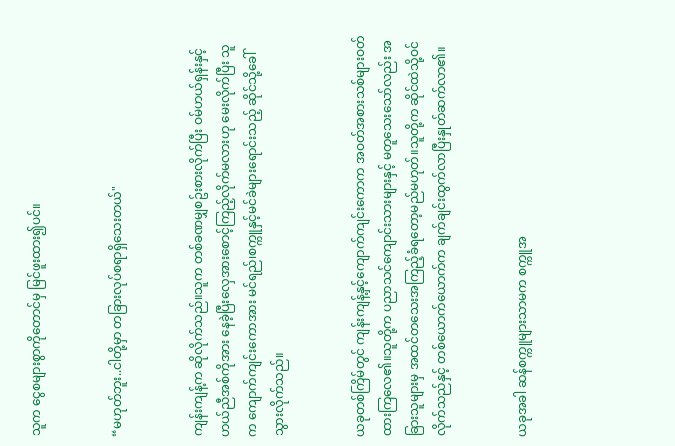သူက ငွေစများစွာကိုတောင်မှ မြင်ဖူးထား၍ပင်။


“မဟုတ်ဘူး..ငါတို့မှာ တခြားလုပ်စရာရှိသေးတယ်"


ကျန်းကျန့်က ဆိုလိုက်သည်။သူက တစ်ခဏမျှစဥ်းစားလိုက်ပြီး ဝမ်ဟယ်ရှန်းနှင့်ဟယ်ညီအစ်ကိုအား နေခဲ့ပြီးလှေအားစောင့်ကြည့်လိုက်မလားဟု မေးလိုက်ပြီး သူက ကျောက်ကျင်းကောအား မင်ရည်၊စက္ကူနှင့်မင်ခဲများရောင်းသည့် ဆိုင်သို့ခေါ်သွားလိုက်သည်။


ယခုတစ်ကြိမ်တွင် ကျန်းကျန့်နှင့်ကျောက်ကျင်းကောက အဝတ်အစားသစ်များဝတ်ထားကြလေ၏။သူတို့က ပညာသင်ကျောင်းသားများနှင့် မတူသေးသော်လည်း အခြားသူများမှ အထင်တသေးအကြည့်ခံရတော့မည်မဟုတ်။သူတို့က ဆိုင်ထဲသို့ဝင်လိုက်သည်နှင့် တစ်ယောက်ယောက်က ချက်ချင်းထွက်လာပြီးနှုတ်ဆက်လာ၏။


ယခုအခါ ဆန်စက္ကူများသာမက စက္ကူအ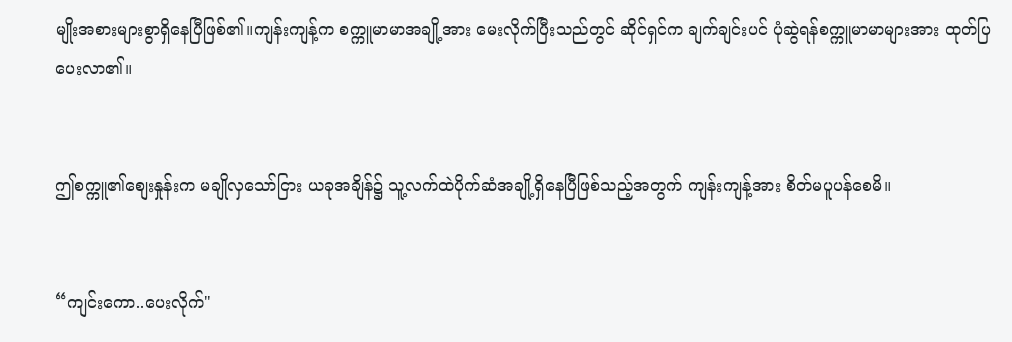မျိုးအစားများစွာရှိနေပြီဖြစ်၏။ကျန်းကျန့်က စက္ကူမာမာအချို့အား မေးလိုက်ပြီးသည်တွင် ဆိုင်ရှင်က ချက်ချင်းပင် ပုံဆွဲရန်စက္ကူမာမာများအား ထုတ်ပြပေးလာ၏။


ဤစက္ကူ၏စျေးနှုန်းက မချိုလှသော်ငြား ယခုအချိန်၌ သူ့လက်ထဲပိုက်ဆံအချို့ရှိနေပြီဖြစ်သည့်အတွက် ကျန်းကျန့်အား စိတ်မပူပန်စေမိ။


“ကျင်းကော..ပေးလိုက်"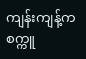ကျန်းကျန့်က စက္ကူ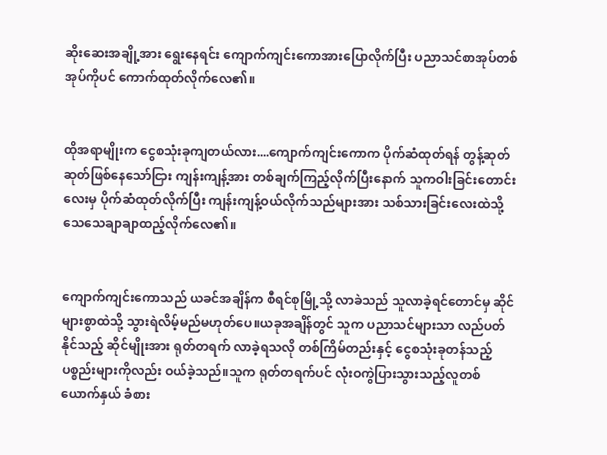ဆိုးဆေးအချို့အား ရွေးနေရင်း ကျောက်ကျင်းကောအားပြောလိုက်ပြီး ပညာသင်စာအုပ်တစ်အုပ်ကိုပင် ကောက်ထုတ်လိုက်လေ၏။


ထိုအရာမျိုးက ငွေစသုံးခုကျတယ်လား....ကျောက်ကျင်းကောက ပိုက်ဆံထုတ်ရန် တွန့်ဆုတ်ဆုတ်ဖြစ်နေသော်ငြား ကျန်းကျန့်အား တစ်ချက်ကြည့်လိုက်ပြီးနောက် သူကဝါးခြင်းတောင်းလေးမှ ပိုက်ဆံထုတ်လိုက်ပြီး ကျန်းကျန့်ဝယ်လိုက်သည်များအား သစ်သားခြင်းလေးထဲသို့ သေသေချာချာထည့်လိုက်လေ၏။


ကျောက်ကျင်းကောသည် ယခင်အချိန်က စီရင်စုမြို့သို့ လာခဲသည် သူလာခဲ့ရင်တောင်မှ ဆိုင်များစွာထဲသို့ သွားရဲလိမ့်မည်မဟုတ်ပေ။ယခုအချိန်တွင် သူက ပညာသင်များသာ လည်ပတ်နိုင်သည့် ဆိုင်မျိုးအား ရုတ်တရက် လာခဲ့ရသလို တစ်ကြိမ်တည်းနှင့် ငွေစသုံးခုတန်သည့် ပစ္စည်းများကိုလည်း ဝယ်ခဲ့သည်။သူက ရုတ်တရက်ပင် လုံးဝကွဲပြားသွားသည့်လူတစ်ယောက်နှယ် ခံစား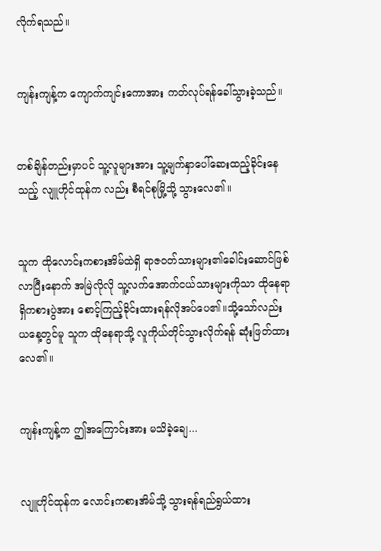လိုက်ရသည်။


ကျန်းကျန့်က ကျောက်ကျင်းကောအား ကတ်လုပ်ရန်ခေါ်သွားခဲ့သည်။


တစ်ချိန်တည်းမှာပင် သူ့လူများအား သူ့မျက်နှာပေါ်ဆေးထည့်ခိုင်းနေသည့် လျူဟိုင်ထုန်က လည်း စီရင်စုမြို့သို့ သွားလေ၏။


သူက ထိုလောင်းကစားအိမ်ထဲရှိ ရာဇဝတ်သားများ၏ခေါင်းဆောင်ဖြစ်လာပြီးနောက် အမြဲလိုလို သူ့လက်အောက်ငယ်သားများကိုသာ ထိုနေရာရှိကစားပွဲအား စောင့်ကြည့်ခိုင်းထားရန်လိုအပ်ပေ၏။သို့သော်လည်း ယနေ့တွင်မူ သူက ထိုနေရာသို့ လူကိုယ်တိုင်သွားလိုက်ရန် ဆုံးဖြတ်ထားလေ၏။


ကျန်းကျန့်က ဤအကြောင်းအား မသိခဲ့ချေ...


လျူဟိုင်ထုန်က လောင်းကစားအိမ်သို့ သွားရန်ရည်ရွယ်ထား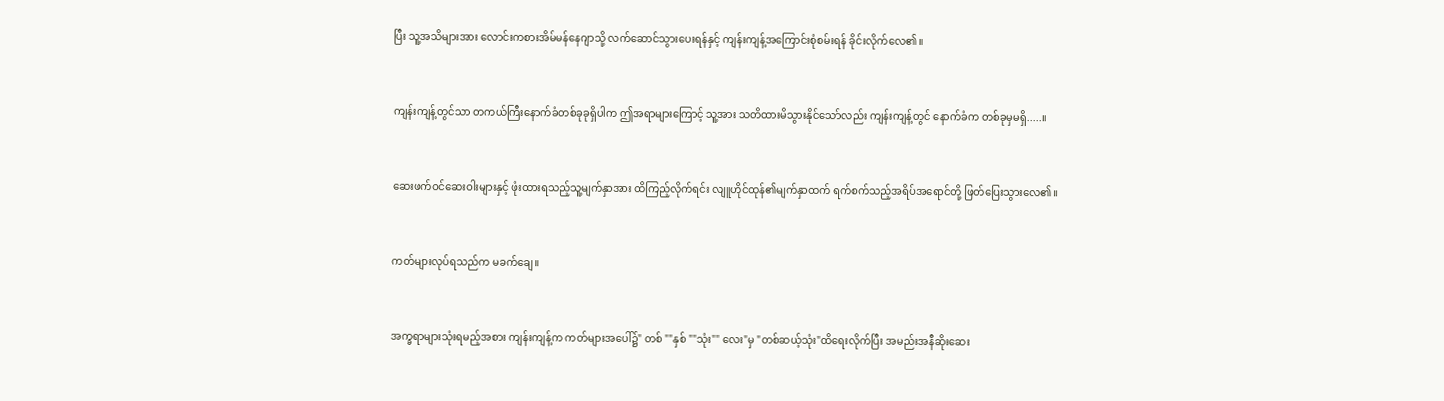ပြီး သူ့အသိများအား လောင်းကစားအိမ်မန်နေဂျာသို့ လက်ဆောင်သွားပေးရန်နှင့် ကျန်းကျန့်အကြောင်းစုံစမ်းရန် ခိုင်းလိုက်လေ၏။


ကျန်းကျန့်တွင်သာ တကယ်ကြီးနောက်ခံတစ်ခုခုရှိပါက ဤအရာများကြောင့် သူ့အား သတိထားမိသွားနိုင်သော်လည်း ကျန်းကျန့်တွင် နောက်ခံက တစ်ခုမှမရှိ.....။


ဆေးဖက်ဝင်ဆေးဝါးများနှင့် ဖုံးထားရသည့်သူ့မျက်နှာအား ထိကြည့်လိုက်ရင်း လျူဟိုင်ထုန်၏မျက်နှာထက် ရက်စက်သည့်အရိပ်အရောင်တို့ ဖြတ်ပြေးသွားလေ၏။


ကတ်များလုပ်ရသည်က မခက်ချေ။


အက္ခရာများသုံးရမည့်အစား ကျန်းကျန့်က ကတ်များအပေါ်၌" တစ် ""နှစ် ""သုံး"" လေး"မှ "တစ်ဆယ့်သုံး"ထိရေးလိုက်ပြီး အမည်းအနီဆိုးဆေး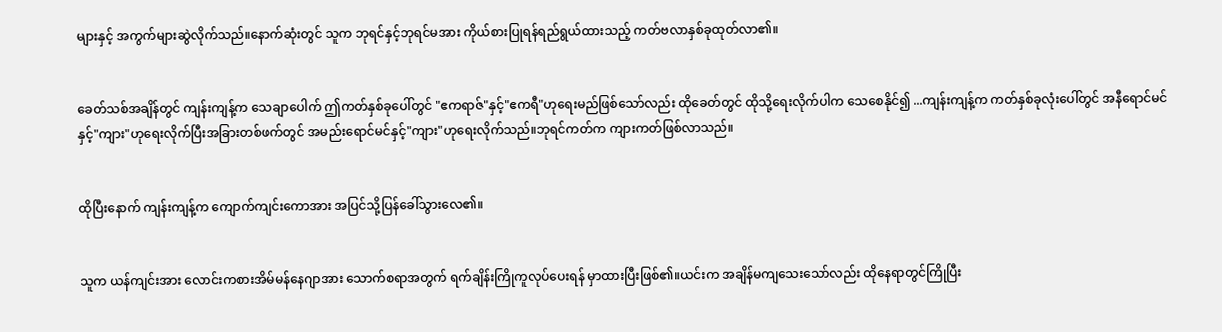များနှင့် အကွက်များဆွဲလိုက်သည်။နောက်ဆုံးတွင် သူက ဘုရင်နှင့်ဘုရင်မအား ကိုယ်စားပြုရန်ရည်ရွယ်ထားသည့် ကတ်ဗလာနှစ်ခုထုတ်လာ၏။


ခေတ်သစ်အချိန်တွင် ကျန်းကျန့်က သေချာပေါက် ဤကတ်နှစ်ခုပေါ်တွင် "ဧကရာဇ်"နှင့်"ဧကရီ"ဟုရေးမည်ဖြစ်သော်လည်း ထိုခေတ်တွင် ထိုသို့ရေးလိုက်ပါက သေစေနိုင်၍ ...ကျန်းကျန့်က ကတ်နှစ်ခုလုံးပေါ်တွင် အနီရောင်မင်နှင့်"ကျား"ဟုရေးလိုက်ပြီးအခြားတစ်ဖက်တွင် အမည်းရောင်မင်နှင့်"ကျား"ဟုရေးလိုက်သည်။ဘုရင်ကတ်က ကျားကတ်ဖြစ်လာသည်။


ထိုပြီးနောက် ကျန်းကျန့်က ကျောက်ကျင်းကောအား အပြင်သို့ပြန်ခေါ်သွားလေ၏။


သူက ယန်ကျင်းအား လောင်းကစားအိမ်မန်နေဂျာအား သောက်စရာအတွက် ရက်ချိန်းကြိုကူလုပ်ပေးရန် မှာထားပြီးဖြစ်၏။ယင်းက အချိန်မကျသေးသော်လည်း ထိုနေရာတွင်ကြိုပြီး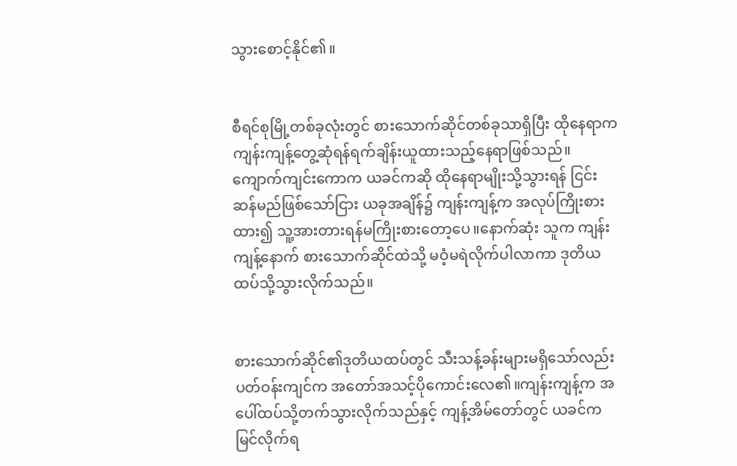သွားစောင့်နိုင်၏။


စီရင်စုမြို့တစ်ခုလုံးတွင် စားသောက်ဆိုင်တစ်ခုသာရှိပြီး ထိုနေရာက ကျန်းကျန့်တွေ့ဆုံရန်ရက်ချိန်းယူထားသည့်နေရာဖြစ်သည်။ကျောက်ကျင်းကောက ယခင်ကဆို ထိုနေရာမျိုးသို့သွားရန် ငြင်းဆန်မည်ဖြစ်သော်ငြား ယခုအချိန်၌ ကျန်းကျန့်က အလုပ်ကြိုးစားထား၍ သူ့အားတားရန်မကြိုးစားတော့ပေ။နောက်ဆုံး သူက ကျန်းကျန့်နောက် စားသောက်ဆိုင်ထဲသို့ မဝံ့မရဲလိုက်ပါလာကာ ဒုတိယထပ်သို့သွားလိုက်သည်။


စားသောက်ဆိုင်၏ဒုတိယထပ်တွင် သီးသန့်ခန်းများမရှိသော်လည်း ပတ်ဝန်းကျင်က အတော်အသင့်ပိုကောင်းလေ၏။ကျန်းကျန့်က အပေါ်ထပ်သို့တက်သွားလိုက်သည်နှင့် ကျန့်အိမ်တော်တွင် ယခင်ကမြင်လိုက်ရ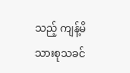သည့် ကျန့်မိသားစုသခင်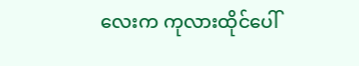လေးက ကုလားထိုင်ပေါ်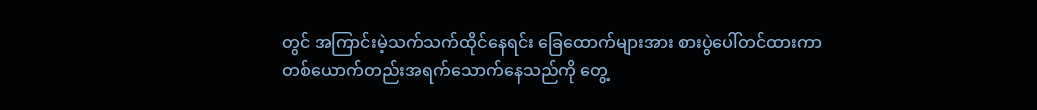တွင် အကြာင်းမဲ့သက်သက်ထိုင်နေရင်း ခြေထောက်များအား စားပွဲပေါ်တင်ထားကာတစ်ယောက်တည်းအရက်သောက်နေသည်ကို တွေ့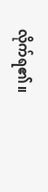လိုက်ရ၏။